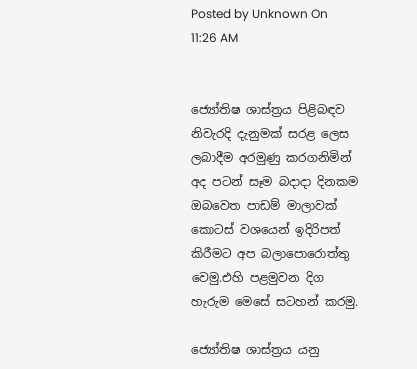Posted by Unknown On 11:26 AM


ජ්‍යෝතිෂ ශාස්ත්‍රය පිළිබඳව නිවැරදි දැනුමක් සරළ ලෙස ලබාදීම අරමුණු කරගනිමින් අද පටන් සෑම බදාදා දිනකම ඔබවෙත පාඩම් මාලාවක් කොටස් වශයෙන් ඉදිරිපත් කිරීමට අප බලාපොරොත්තු වෙමු.එහි පළමුවන දිග හැරුම මෙසේ සටහන් කරමු.

ජ්‍යෝතිෂ ශාස්ත්‍රය යනු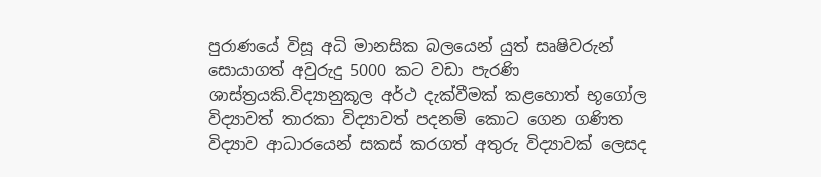පුරාණයේ විසූ අධි මානසික බලයෙන් යුත් සෘෂිවරුන් සොයාගත් අවුරුදු 5000 කට වඩා පැරණි ශාස්ත්‍රයකි.විද්‍යානුකූල අර්ථ දැක්වීමක් කළහොත් භූගෝල විද්‍යාවත් තාරකා විද්‍යාවත් පදනම් කොට ගෙන ගණිත විද්‍යාව ආධාරයෙන් සකස් කරගත් අතුරු විද්‍යාවක් ලෙසද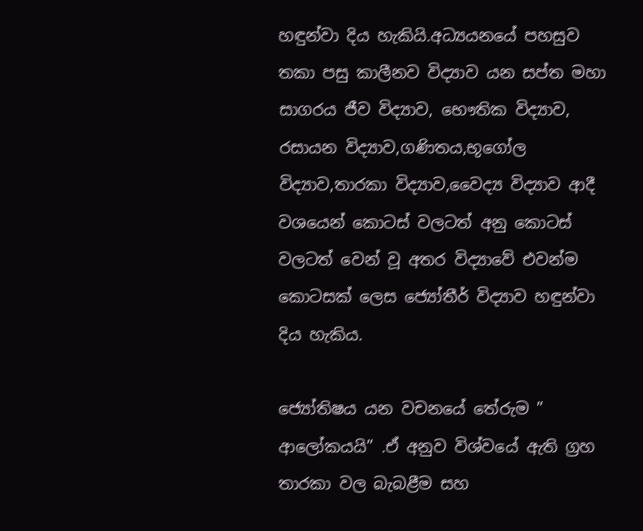හඳුන්වා දිය හැකියි.අධ්‍යයනයේ පහසුව තකා පසු කාලීනව විද්‍යාව යන සප්ත මහා සාගරය ජීව විද්‍යාව, භෞතික විද්‍යාව, රසායන විද්‍යාව,ගණිතය,භූගෝල විද්‍යාව,තාරකා විද්‍යාව,වෛද්‍ය විද්‍යාව ආදී වශයෙන් කොටස් වලටත් අනු කොටස් වලටත් වෙන් වූ අතර විද්‍යාවේ එවන්ම කොටසක් ලෙස ජ්‍යෝතීර් විද්‍යාව හඳුන්වා දිය හැකිය.

ජ්‍යෝතිෂය යන වචනයේ තේරුම ” ආලෝකයයි” .ඒ අනුව විශ්වයේ ඇති ග්‍රහ තාරකා වල බැබළීම සහ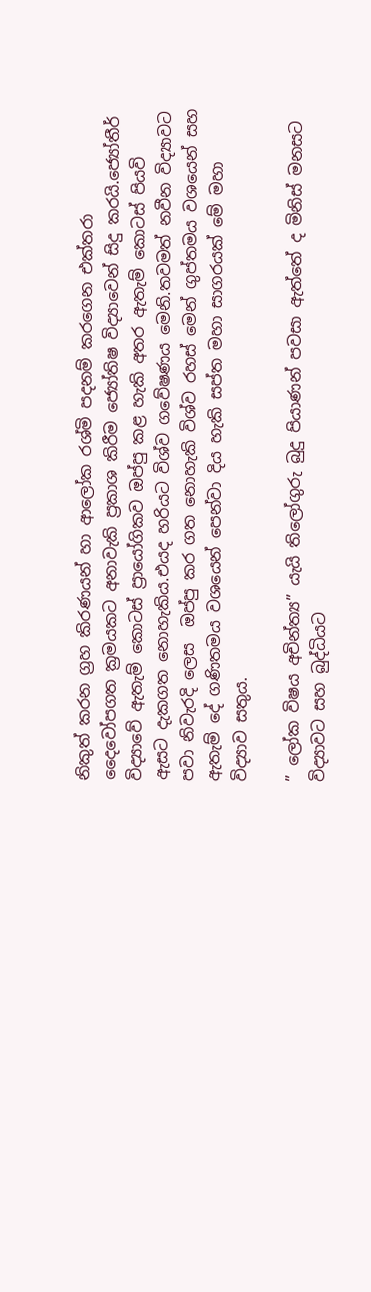නිකුත් කරන ග්‍රහ කිරණයන් හා ආලෝක රශ්මි පදනම් කරගෙන එක්තරා දෛවෝපගත ක්‍රමයකට අනාවැකි ප්‍රකාශ කිරීම ජ්‍යෝතිෂ විද්‍යාවෙන් සිදු කරයි.ජ්‍යෝතීර් විද්‍යාවේ ඇතැම් කොටස් ප්‍රායෝගිකව ඔප්පු කළ හැකි අතර ඇතැම් කොටස් පියවි ඇසට දැකගත නොහැකිය.එයද හරියට විශ්ව ගවේෂණය මෙනි.තවමත් නවීන විද්‍යාවට පවා නිවැරදි ලෙස  ඔප්පු කර ගත නොහැකි විශ්ව රහස් මෙන් ගුප්තමය වශයෙන් සහ ඇතැම් දේ ගණිතමය වශයෙන් පෙන්වා දිය හැකි සප්ත මහා සාගරයක් මේ මහා විද්‍යාව සතුය.

” ලෝක විෂය අචින්ත්‍ය” යැයි තිලෝගුරු බුදු පියාණන් පවසා ඇත්තේ ද මිනිස් මනසට විද්‍යාවට සහ බුද්ධියට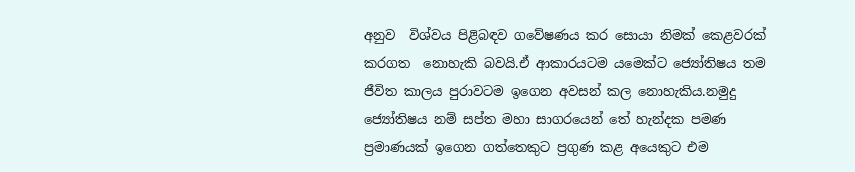අනුව  විශ්වය පිළිබඳව ගවේෂණය කර සොයා නිමක් කෙළවරක් කරගත  නොහැකි බවයි.ඒ ආකාරයටම යමෙක්ට ජ්‍යෝතිෂය තම ජීවිත කාලය පුරාවටම ඉගෙන අවසන් කල නොහැකිය.නමුදු ජ්‍යෝතිෂය නම් සප්ත මහා සාගරයෙන් තේ හැන්දක පමණ ප්‍රමාණයක් ඉගෙන ගත්තෙකුට ප්‍රගුණ කළ අයෙකුට එම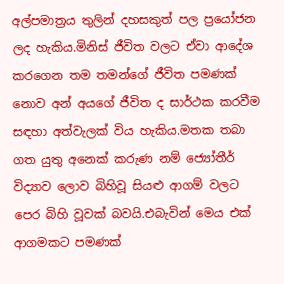අල්පමාත්‍රය තුලින් දහසකුත් පල ප්‍රයෝජන ලද හැකිය.මිනිස් ජීවිත වලට ඒවා ආදේශ කරගෙන තම තමන්ගේ ජීවිත පමණක් නොව අන් අයගේ ජීවිත ද සාර්ථක කරවීම සඳහා අත්වැලක් විය හැකිය.මතක තබා ගත යුතු අනෙක් කරුණ නම් ජ්‍යෝතීර් විද්‍යාව ලොව බිහිවූ සියළු ආගම් වලට පෙර බිහි වූවක් බවයි.එබැවින් මෙය එක් ආගමකට පමණක්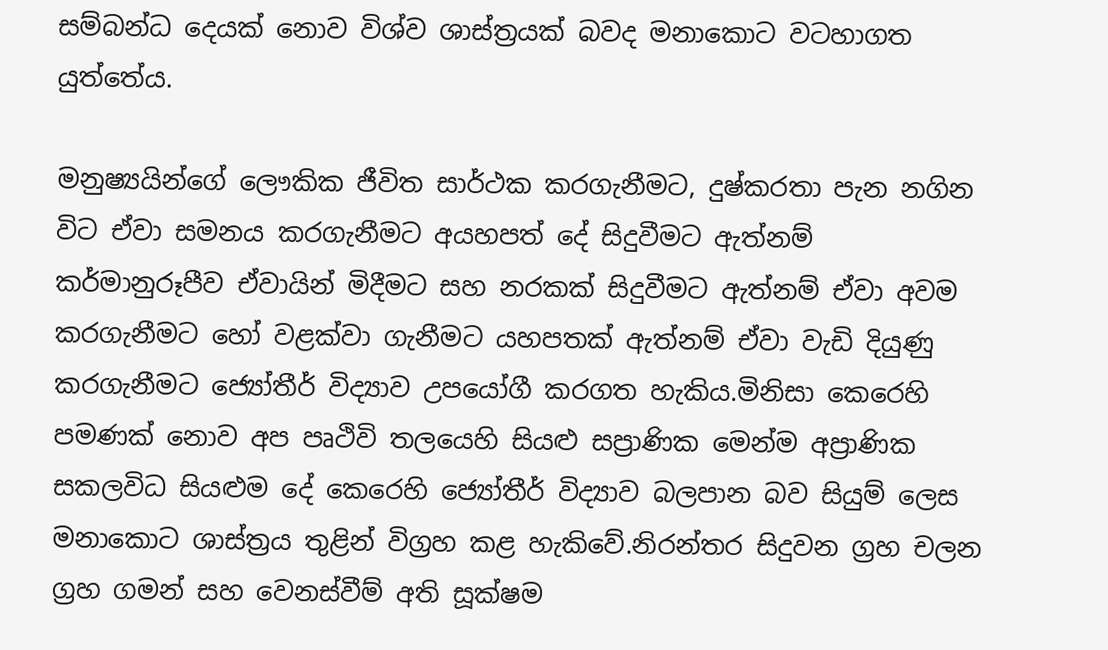සම්බන්ධ දෙයක් නොව විශ්ව ශාස්ත්‍රයක් බවද මනාකොට වටහාගත යුත්තේය.

මනුෂ්‍යයින්ගේ ලෞකික ජීවිත සාර්ථක කරගැනීමට, දුෂ්කරතා පැන නගින විට ඒවා සමනය කරගැනීමට අයහපත් දේ සිදුවීමට ඇත්නම් කර්මානුරූපීව ඒවායින් මිදීමට සහ නරකක් සිදුවීමට ඇත්නම් ඒවා අවම කරගැනීමට හෝ වළක්වා ගැනීමට යහපතක් ඇත්නම් ඒවා වැඩි දියුණු කරගැනීමට ජ්‍යෝතීර් විද්‍යාව උපයෝගී කරගත හැකිය.මිනිසා කෙරෙහි පමණක් නොව අප පෘථිවි තලයෙහි සියළු සප්‍රාණික මෙන්ම අප්‍රාණික සකලවිධ සියළුම දේ කෙරෙහි ජ්‍යෝතීර් විද්‍යාව බලපාන බව සියුම් ලෙස මනාකොට ශාස්ත්‍රය තුළින් විග්‍රහ කළ හැකිවේ.නිරන්තර සිදුවන ග්‍රහ චලන ග්‍රහ ගමන් සහ වෙනස්වීම් අති සූක්ෂම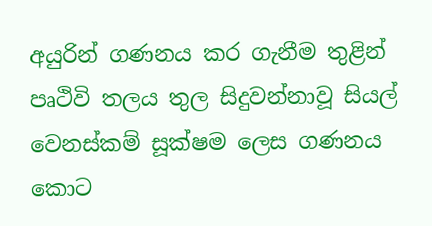අයුරින් ගණනය කර ගැනීම තුළින් පෘථිවි තලය තුල සිදුවන්නාවූ සියල් වෙනස්කම් සූක්ෂම ලෙස ගණනය කොට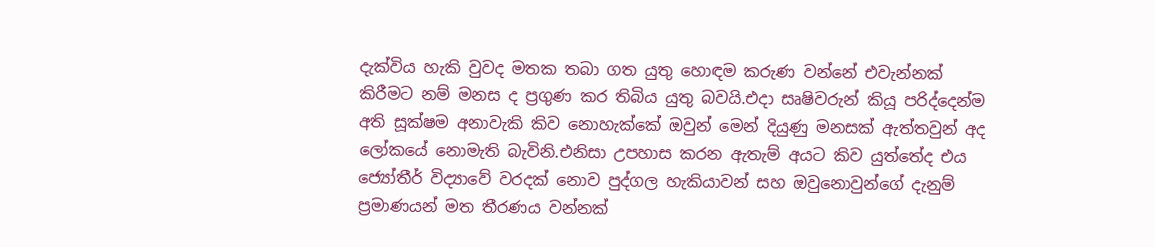දැක්විය හැකි වුවද මතක තබා ගත යුතු හොඳම කරුණ වන්නේ එවැන්නක් කිරීමට නම් මනස ද ප්‍රගුණ කර තිබිය යුතු බවයි.එදා සෘෂිවරුන් කියූ පරිද්දෙන්ම අති සූක්ෂම අනාවැකි කිව නොහැක්කේ ඔවුන් මෙන් දියුණු මනසක් ඇත්තවුන් අද ලෝකයේ නොමැති බැවිනි.එනිසා උපහාස කරන ඇතැම් අයට කිව යුත්තේද එය ජ්‍යෝතීර් විද්‍යාවේ වරදක් නොව පුද්ගල හැකියාවන් සහ ඔවුනොවුන්ගේ දැනුම් ප්‍රමාණයන් මත තීරණය වන්නක්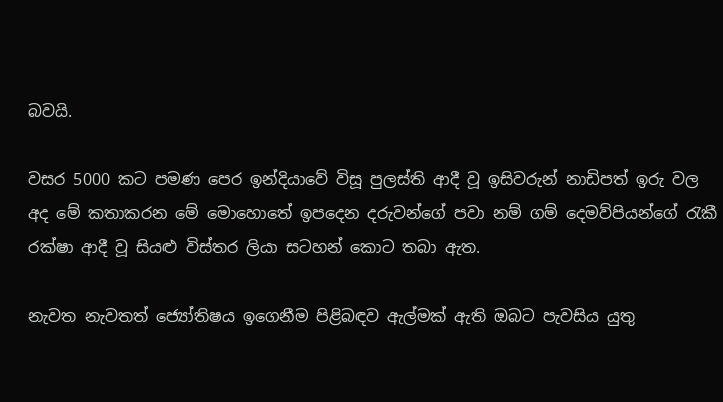බවයි.

වසර 5000 කට පමණ පෙර ඉන්දියාවේ විසූ පුලස්ති ආදී වූ ඉසිවරුන් නාඩිපත් ඉරු වල අද මේ කතාකරන මේ මොහොතේ ඉපදෙන දරුවන්ගේ පවා නම් ගම් දෙමව්පියන්ගේ රැකී රක්ෂා ආදී වූ සියළු විස්තර ලියා සටහන් කොට තබා ඇත.

නැවත නැවතත් ජ්‍යෝතිෂය ඉගෙනීම පිළිබඳව ඇල්මක් ඇති ඔබට පැවසිය යුතු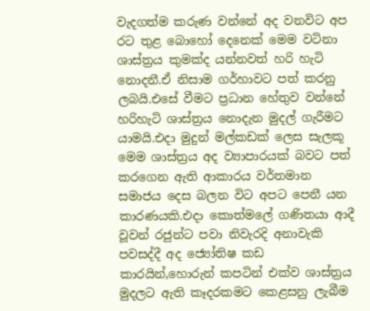වැදගත්ම කරුණ වන්නේ අද වනවිට අප රට තුළ බොහෝ දෙනෙක් මෙම වටිනා ශාස්ත්‍රය කුමක්ද යන්නවත් හරි හැටි නොදනී.ඒ නිසාම ගර්හාවට පත් කරනු ලබයි.එසේ වීමට ප්‍රධාන හේතුව වන්නේ හරිහැටි ශාස්ත්‍රය නොදැන මුදල් ගැරීමට යාමයි.එදා මුදුන් මල්කඩක් ලෙස සැලකූ මෙම ශාස්ත්‍රය අද ව්‍යාපාරයක් බවට පත් කරගෙන ඇති ආකාරය වර්තමාන සමාජය දෙස බලන විට අපට පෙනී යන කාරණයකි.එදා කොත්මලේ ගණිතයා ආදී වූවන් රජුන්ට පවා නිවැරදි අනාවැකි පවසද්දී අද ජ්‍යෝතිෂ කඩ කාරයින්,හොරුන් කපටින් එක්ව ශාස්ත්‍රය මුදලට ඇති කෑදරකමට කෙළසනු ලැබීම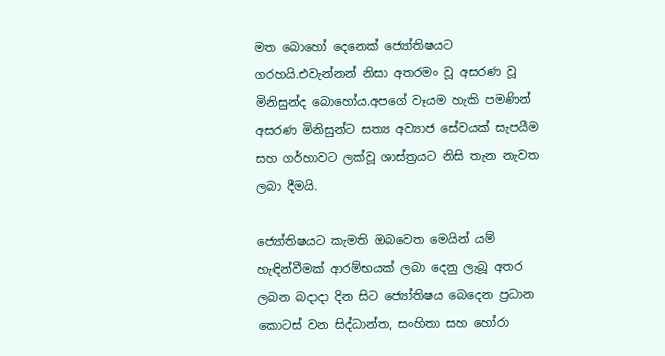මත බොහෝ දෙනෙක් ජ්‍යෝතිෂයට ගරහයි.එවැන්නන් නිසා අතරමං වූ අසරණ වූ මිනිසුන්ද බොහෝය.අපගේ වෑයම හැකි පමණින් අසරණ මිනිසුන්ට සත්‍ය අව්‍යාජ සේවයක් සැපයීම සහ ගර්හාවට ලක්වූ ශාස්ත්‍රයට නිසි තැන නැවත ලබා දීමයි.

ජ්‍යෝතිෂයට කැමති ඔබවෙත මෙයින් යම් හැඳින්වීමක් ආරම්භයක් ලබා දෙනු ලැබූ අතර ලබන බදාදා දින සිට ජ්‍යෝතිෂය බෙදෙන ප්‍රධාන කොටස් වන සිද්ධාන්ත, සංහිතා සහ හෝරා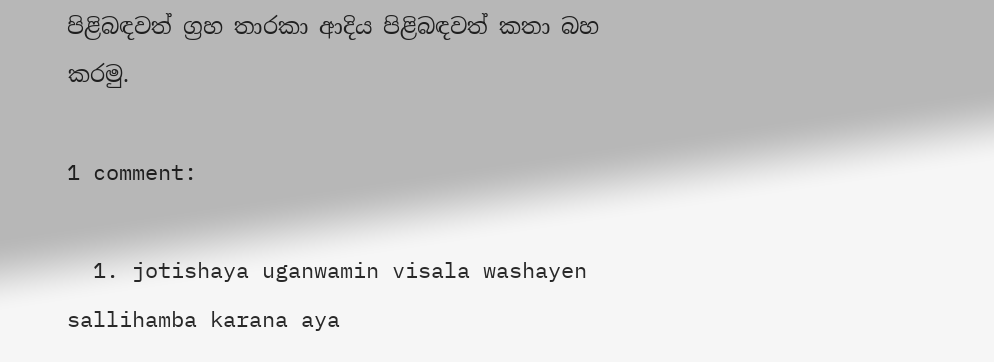පිළිබඳවත් ග්‍රහ තාරකා ආදිය පිළිබඳවත් කතා බහ කරමු.

1 comment:

  1. jotishaya uganwamin visala washayen sallihamba karana aya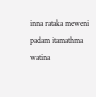inna rataka meweni padam itamathma watina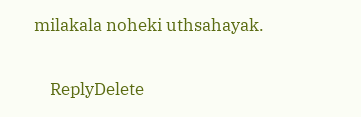milakala noheki uthsahayak.

    ReplyDelete